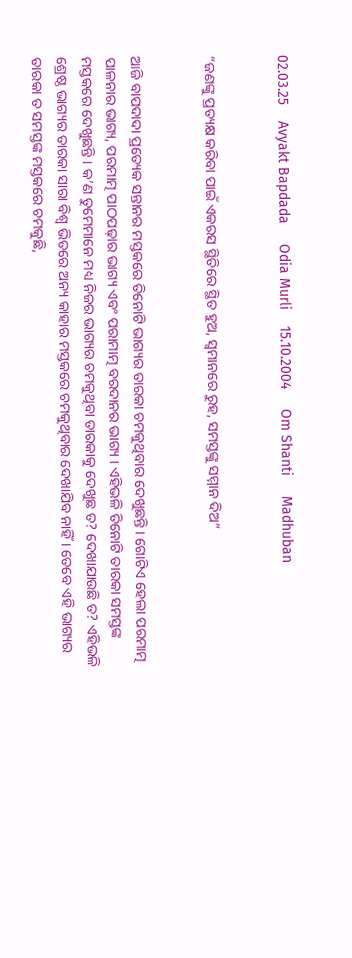02.03.25    Avyakt Bapdada     Odia Murli    15.10.2004     Om Shanti     Madhuban


“ଜଣଙ୍କୁ ପ୍ରତ୍ୟକ୍ଷ କରିବା ପାଇଁ ଏକରସ ସ୍ଥିତିରେ ସ୍ଥିତ ହୁଅ, ସ୍ୱମାନରେ ରୁହ, ସମସ୍ତଙ୍କୁ ସମ୍ମାନ ଦିଅ”


ଆଜି ବାପଦାଦା ପ୍ରତ୍ୟେକ ସନ୍ତାନର ମସ୍ତକରେ ତିନୋଟି ଭାଗ୍ୟର ତାରକା ଚମକୁଥିବାର ଦେଖୁଛନ୍ତି । ଗୋଟିଏ ହେଲା ପରମାତ୍ମ ପାଳନାର ଭାଗ୍ୟ, ପରମାତ୍ମ ପାଠପଢ଼ାର ଭାଗ୍ୟ ଏବଂ ପରାମାତ୍ମ ବରଦାନର ଭାଗ୍ୟ । ଏହିଭଳି ତିନୋଟି ତାରକା ସମସ୍ତଙ୍କ ମସ୍ତକରେ ଦେଖୁଛନ୍ତି । କ’ଣ ତୁମେମାନେ ମଧ୍ୟ ନିଜର ଭାଗ୍ୟର ଚମକୁଥିବା ତାରକାକୁ ଦେଖୁଛ ତ? ଦେଖାଯାଉଛି ତ? ଏହିଭଳି ଶ୍ରେଷ୍ଠ ଭାଗ୍ୟର ତାରକା ସାରା ବିଶ୍ୱ ଭିତରେ ଅନ୍ୟ କାହାର ମସ୍ତକରେ ଚମକୁଥିବାର ଦେଖାଯିବ ନାହିଁ । ତେବେ ଏହି ଭାଗ୍ୟର ତାରକା ତ ସମସ୍ତଙ୍କ ମସ୍ତକରେ ଚମକୁଛି,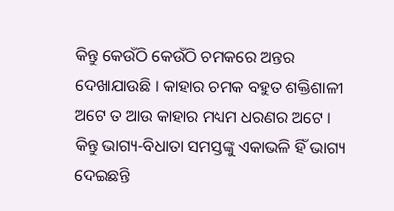କିନ୍ତୁ କେଉଁଠି କେଉଁଠି ଚମକରେ ଅନ୍ତର ଦେଖାଯାଉଛି । କାହାର ଚମକ ବହୁତ ଶକ୍ତିଶାଳୀ ଅଟେ ତ ଆଉ କାହାର ମଧ୍ୟମ ଧରଣର ଅଟେ । କିନ୍ତୁ ଭାଗ୍ୟ-ବିଧାତା ସମସ୍ତଙ୍କୁ ଏକାଭଳି ହିଁ ଭାଗ୍ୟ ଦେଇଛନ୍ତି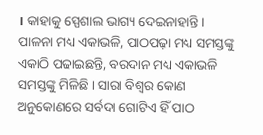। କାହାକୁ ସ୍ପେଶାଲ ଭାଗ୍ୟ ଦେଇନାହାନ୍ତି । ପାଳନା ମଧ୍ୟ ଏକାଭଳି, ପାଠପଢ଼ା ମଧ୍ୟ ସମସ୍ତଙ୍କୁ ଏକାଠି ପଢାଇଛନ୍ତି, ବରଦାନ ମଧ୍ୟ ଏକାଭଳି ସମସ୍ତଙ୍କୁ ମିଳିଛି । ସାରା ବିଶ୍ୱର କୋଣ ଅନୁକୋଣରେ ସର୍ବଦା ଗୋଟିଏ ହିଁ ପାଠ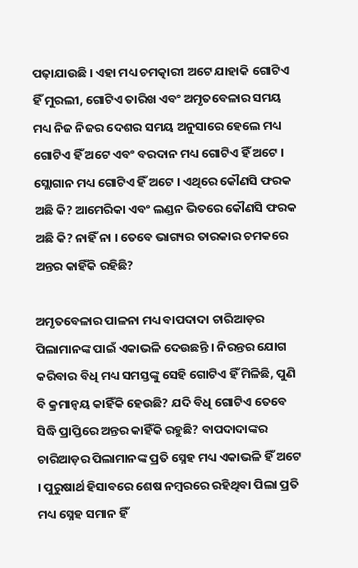ପଢ଼ାଯାଉଛି । ଏହା ମଧ୍ୟ ଚମତ୍କାରୀ ଅଟେ ଯାହାକି ଗୋଟିଏ ହିଁ ମୁରଲୀ, ଗୋଟିଏ ତାରିଖ ଏବଂ ଅମୃତବେଳାର ସମୟ ମଧ୍ୟ ନିଜ ନିଜର ଦେଶର ସମୟ ଅନୁସାରେ ହେଲେ ମଧ୍ୟ ଗୋଟିଏ ହିଁ ଅଟେ ଏବଂ ବରଦାନ ମଧ୍ୟ ଗୋଟିଏ ହିଁ ଅଟେ । ସ୍ଲୋଗାନ ମଧ୍ୟ ଗୋଟିଏ ହିଁ ଅଟେ । ଏଥିରେ କୌଣସି ଫରକ ଅଛି କି? ଆମେରିକା ଏବଂ ଲଣ୍ଡନ ଭିତରେ କୌଣସି ଫରକ ଅଛି କି? ନାହିଁ ନା । ତେବେ ଭାଗ୍ୟର ତାରକାର ଚମକରେ ଅନ୍ତର କାହିଁକି ରହିଛି?

ଅମୃତବେଳାର ପାଳନା ମଧ୍ୟ ବାପଦାଦା ଚାରିଆଡ଼ର ପିଲାମାନଙ୍କ ପାଇଁ ଏକାଭଳି ଦେଉଛନ୍ତି । ନିରନ୍ତର ଯୋଗ କରିବାର ବିଧି ମଧ୍ୟ ସମସ୍ତଙ୍କୁ ସେହି ଗୋଟିଏ ହିଁ ମିଳିଛି, ପୁଣି ବି କ୍ରମାନ୍ୱୟ କାହିଁକି ହେଉଛି? ଯଦି ବିଧି ଗୋଟିଏ ତେବେ ସିଦ୍ଧି ପ୍ରାପ୍ତିରେ ଅନ୍ତର କାହିଁକି ରହୁଛି? ବାପଦାଦାଙ୍କର ଚାରିଆଡ଼ର ପିଲାମାନଙ୍କ ପ୍ରତି ସ୍ନେହ ମଧ୍ୟ ଏକାଭଳି ହିଁ ଅଟେ । ପୁରୁଷାର୍ଥ ହିସାବରେ ଶେଷ ନମ୍ବରରେ ରହିଥିବା ପିଲା ପ୍ରତି ମଧ୍ୟ ସ୍ନେହ ସମାନ ହିଁ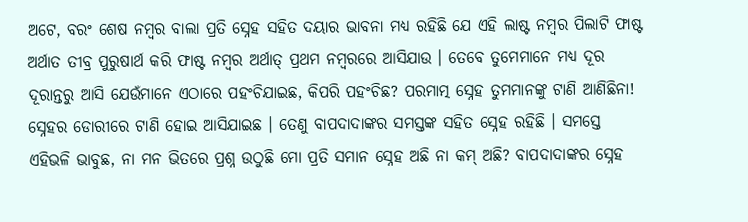ଅଟେ, ବରଂ ଶେଷ ନମ୍ବର ବାଲା ପ୍ରତି ସ୍ନେହ ସହିତ ଦୟାର ଭାବନା ମଧ୍ୟ ରହିଛି ଯେ ଏହି ଲାଷ୍ଟ ନମ୍ବର ପିଲାଟି ଫାଷ୍ଟ ଅର୍ଥାତ ତୀବ୍ର ପୁରୁଷାର୍ଥ କରି ଫାଷ୍ଟ ନମ୍ବର ଅର୍ଥାତ୍ ପ୍ରଥମ ନମ୍ବରରେ ଆସିଯାଉ । ତେବେ ତୁମେମାନେ ମଧ୍ୟ ଦୂର ଦୂରାନ୍ତରୁ ଆସି ଯେଉଁମାନେ ଏଠାରେ ପହଂଚିଯାଇଛ, କିପରି ପହଂଚିଛ? ପରମାତ୍ମ ସ୍ନେହ ତୁମମାନଙ୍କୁ ଟାଣି ଆଣିଛିନା! ସ୍ନେହର ଡୋରୀରେ ଟାଣି ହୋଇ ଆସିଯାଇଛ । ତେଣୁ ବାପଦାଦାଙ୍କର ସମସ୍ତଙ୍କ ସହିତ ସ୍ନେହ ରହିଛି । ସମସ୍ତେ ଏହିଭଳି ଭାବୁଛ, ନା ମନ ଭିତରେ ପ୍ରଶ୍ନ ଉଠୁଛି ମୋ ପ୍ରତି ସମାନ ସ୍ନେହ ଅଛି ନା କମ୍ ଅଛି? ବାପଦାଦାଙ୍କର ସ୍ନେହ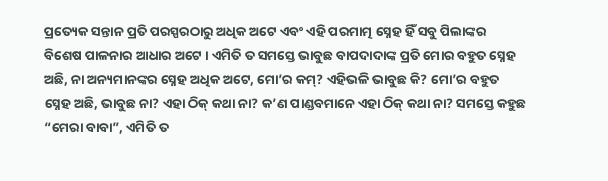ପ୍ରତ୍ୟେକ ସନ୍ତାନ ପ୍ରତି ପରସ୍ପରଠାରୁ ଅଧିକ ଅଟେ ଏବଂ ଏହି ପରମାତ୍ମ ସ୍ନେହ ହିଁ ସବୁ ପିଲାଙ୍କର ବିଶେଷ ପାଳନାର ଆଧାର ଅଟେ । ଏମିତି ତ ସମସ୍ତେ ଭାବୁଛ ବାପଦାଦାଙ୍କ ପ୍ରତି ମୋର ବହୁତ ସ୍ନେହ ଅଛି, ନା ଅନ୍ୟମାନଙ୍କର ସ୍ନେହ ଅଧିକ ଅଟେ, ମୋ’ର କମ୍‌? ଏହିଭଳି ଭାବୁଛ କି? ମୋ’ର ବହୁତ ସ୍ନେହ ଅଛି, ଭାବୁଛ ନା? ଏହା ଠିକ୍ କଥା ନା? କ’ଣ ପାଣ୍ଡବମାନେ ଏହା ଠିକ୍ କଥା ନା? ସମସ୍ତେ କହୁଛ “ମେରା ବାବା”, ଏମିତି ତ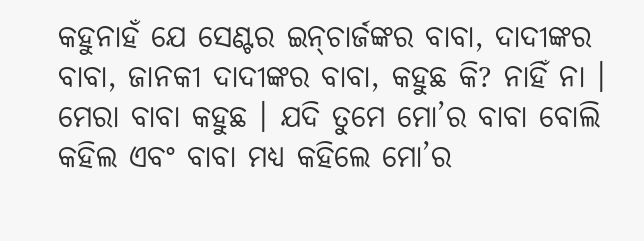କହୁନାହଁ ଯେ ସେଣ୍ଟର ଇନ୍‌ଚାର୍ଜଙ୍କର ବାବା, ଦାଦୀଙ୍କର ବାବା, ଜାନକୀ ଦାଦୀଙ୍କର ବାବା, କହୁଛ କି? ନାହିଁ ନା । ମେରା ବାବା କହୁଛ । ଯଦି ତୁମେ ମୋ’ର ବାବା ବୋଲି କହିଲ ଏବଂ ବାବା ମଧ୍ୟ କହିଲେ ମୋ’ର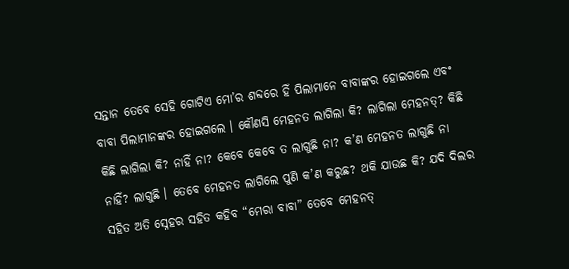ସନ୍ତାନ ତେବେ ସେହି ଗୋଟିଏ ମୋ’ର ଶବ୍ଦରେ ହିଁ ପିଲାମାନେ ବାବାଙ୍କର ହୋଇଗଲେ ଏବଂ ବାବା ପିଲାମାନଙ୍କର ହୋଇଗଲେ । କୌଣସି ମେହନତ ଲାଗିଲା କି? ଲାଗିଲା ମେହନତ୍‌? କିଛି କିଛି ଲାଗିଲା କି? ନାହିଁ ନା? କେବେ କେବେ ତ ଲାଗୁଛି ନା? କ’ଣ ମେହନତ ଲାଗୁଛି ନା ନାହିଁ? ଲାଗୁଛି । ତେବେ ମେହନତ ଲାଗିଲେ ପୁଣି କ’ଣ କରୁଛ? ଥକି ଯାଉଛ କି? ଯଦି ଦିଲର ସହିତ ଅତି ସ୍ନେହର ସହିତ କହିବ “ମେରା ବାବା” ତେବେ ମେହନତ୍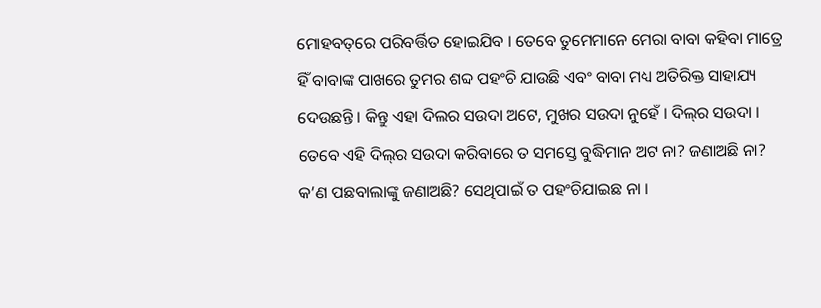ମୋହବତ୍‌ରେ ପରିବର୍ତ୍ତିତ ହୋଇଯିବ । ତେବେ ତୁମେମାନେ ମେରା ବାବା କହିବା ମାତ୍ରେ ହିଁ ବାବାଙ୍କ ପାଖରେ ତୁମର ଶବ୍ଦ ପହଂଚି ଯାଉଛି ଏବଂ ବାବା ମଧ୍ୟ ଅତିରିକ୍ତ ସାହାଯ୍ୟ ଦେଉଛନ୍ତି । କିନ୍ତୁ ଏହା ଦିଲର ସଉଦା ଅଟେ, ମୁଖର ସଉଦା ନୁହେଁ । ଦିଲ୍‌ର ସଉଦା । ତେବେ ଏହି ଦିଲ୍‌ର ସଉଦା କରିବାରେ ତ ସମସ୍ତେ ବୁଦ୍ଧିମାନ ଅଟ ନା? ଜଣାଅଛି ନା? କ’ଣ ପଛବାଲାଙ୍କୁ ଜଣାଅଛି? ସେଥିପାଇଁ ତ ପହଂଚିଯାଇଛ ନା ।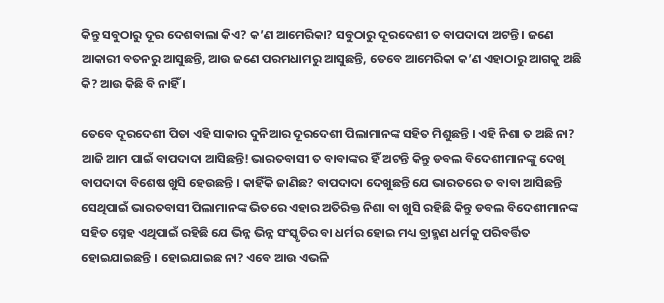କିନ୍ତୁ ସବୁଠାରୁ ଦୂର ଦେଶବାଲା କିଏ? କ’ଣ ଆମେରିକା? ସବୁଠାରୁ ଦୂରଦେଶୀ ତ ବାପଦାଦା ଅଟନ୍ତି । ଜଣେ ଆକାରୀ ବତନରୁ ଆସୁଛନ୍ତି, ଆଉ ଜଣେ ପରମଧାମରୁ ଆସୁଛନ୍ତି, ତେବେ ଆମେରିକା କ’ଣ ଏହାଠାରୁ ଆଗକୁ ଅଛି କି? ଆଉ କିଛି ବି ନାହିଁ ।

ତେବେ ଦୂରଦେଶୀ ପିତା ଏହି ସାକାର ଦୁନିଆର ଦୂରଦେଶୀ ପିଲାମାନଙ୍କ ସହିତ ମିଶୁଛନ୍ତି । ଏହି ନିଶା ତ ଅଛି ନା? ଆଜି ଆମ ପାଇଁ ବାପଦାଦା ଆସିଛନ୍ତି! ଭାରତବାସୀ ତ ବାବାଙ୍କର ହିଁ ଅଟନ୍ତି କିନ୍ତୁ ଡବଲ ବିଦେଶୀମାନଙ୍କୁ ଦେଖି ବାପଦାଦା ବିଶେଷ ଖୁସି ହେଉଛନ୍ତି । କାହିଁକି ଜାଣିଛ? ବାପଦାଦା ଦେଖୁଛନ୍ତି ଯେ ଭାରତରେ ତ ବାବା ଆସିଛନ୍ତି ସେଥିପାଇଁ ଭାରତବାସୀ ପିଲାମାନଙ୍କ ଭିତରେ ଏହାର ଅତିରିକ୍ତ ନିଶା ବା ଖୁସି ରହିଛି କିନ୍ତୁ ଡବଲ ବିଦେଶୀମାନଙ୍କ ସହିତ ସ୍ନେହ ଏଥିପାଇଁ ରହିଛି ଯେ ଭିନ୍ନ ଭିନ୍ନ ସଂସ୍କୃତିର ବା ଧର୍ମର ହୋଇ ମଧ୍ୟ ବ୍ରାହ୍ମଣ ଧର୍ମକୁ ପରିବର୍ତ୍ତିତ ହୋଇଯାଇଛନ୍ତି । ହୋଇଯାଇଛ ନା? ଏବେ ଆଉ ଏଭଳି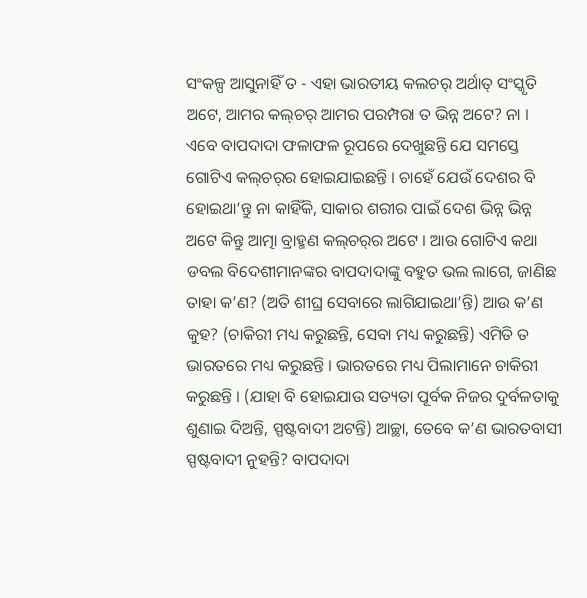ସଂକଳ୍ପ ଆସୁନାହିଁ ତ - ଏହା ଭାରତୀୟ କଲଚର୍ ଅର୍ଥାତ୍ ସଂସ୍କୃତି ଅଟେ, ଆମର କଲ୍‌ଚର୍ ଆମର ପରମ୍ପରା ତ ଭିନ୍ନ ଅଟେ? ନା । ଏବେ ବାପଦାଦା ଫଳାଫଳ ରୂପରେ ଦେଖୁଛନ୍ତି ଯେ ସମସ୍ତେ ଗୋଟିଏ କଲ୍‌ଚର୍‌ର ହୋଇଯାଇଛନ୍ତି । ଚାହେଁ ଯେଉଁ ଦେଶର ବି ହୋଇଥା’ନ୍ତୁ ନା କାହିଁକି, ସାକାର ଶରୀର ପାଇଁ ଦେଶ ଭିନ୍ନ ଭିନ୍ନ ଅଟେ କିନ୍ତୁ ଆତ୍ମା ବ୍ରାହ୍ମଣ କଲ୍‌ଚର୍‌ର ଅଟେ । ଆଉ ଗୋଟିଏ କଥା ଡବଲ ବିଦେଶୀମାନଙ୍କର ବାପଦାଦାଙ୍କୁ ବହୁତ ଭଲ ଲାଗେ, ଜାଣିଛ ତାହା କ’ଣ? (ଅତି ଶୀଘ୍ର ସେବାରେ ଲାଗିଯାଇଥା’ନ୍ତି) ଆଉ କ’ଣ କୁହ? (ଚାକିରୀ ମଧ୍ୟ କରୁଛନ୍ତି, ସେବା ମଧ୍ୟ କରୁଛନ୍ତି) ଏମିତି ତ ଭାରତରେ ମଧ୍ୟ କରୁଛନ୍ତି । ଭାରତରେ ମଧ୍ୟ ପିଲାମାନେ ଚାକିରୀ କରୁଛନ୍ତି । (ଯାହା ବି ହୋଇଯାଉ ସତ୍ୟତା ପୂର୍ବକ ନିଜର ଦୁର୍ବଳତାକୁ ଶୁଣାଇ ଦିଅନ୍ତି, ସ୍ପଷ୍ଟବାଦୀ ଅଟନ୍ତି) ଆଚ୍ଛା, ତେବେ କ’ଣ ଭାରତବାସୀ ସ୍ପଷ୍ଟବାଦୀ ନୁହନ୍ତି? ବାପଦାଦା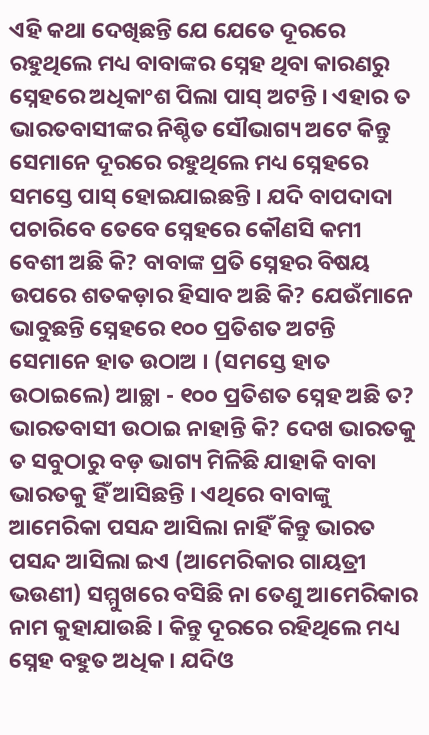ଏହି କଥା ଦେଖିଛନ୍ତି ଯେ ଯେତେ ଦୂରରେ ରହୁଥିଲେ ମଧ୍ୟ ବାବାଙ୍କର ସ୍ନେହ ଥିବା କାରଣରୁ ସ୍ନେହରେ ଅଧିକାଂଶ ପିଲା ପାସ୍ ଅଟନ୍ତି । ଏହାର ତ ଭାରତବାସୀଙ୍କର ନିଶ୍ଚିତ ସୌଭାଗ୍ୟ ଅଟେ କିନ୍ତୁ ସେମାନେ ଦୂରରେ ରହୁଥିଲେ ମଧ୍ୟ ସ୍ନେହରେ ସମସ୍ତେ ପାସ୍ ହୋଇଯାଇଛନ୍ତି । ଯଦି ବାପଦାଦା ପଚାରିବେ ତେବେ ସ୍ନେହରେ କୌଣସି କମୀ ବେଶୀ ଅଛି କି? ବାବାଙ୍କ ପ୍ରତି ସ୍ନେହର ବିଷୟ ଉପରେ ଶତକଡ଼ାର ହିସାବ ଅଛି କି? ଯେଉଁମାନେ ଭାବୁଛନ୍ତି ସ୍ନେହରେ ୧୦୦ ପ୍ରତିଶତ ଅଟନ୍ତି ସେମାନେ ହାତ ଉଠାଅ । (ସମସ୍ତେ ହାତ ଉଠାଇଲେ) ଆଚ୍ଛା - ୧୦୦ ପ୍ରତିଶତ ସ୍ନେହ ଅଛି ତ? ଭାରତବାସୀ ଉଠାଇ ନାହାନ୍ତି କି? ଦେଖ ଭାରତକୁ ତ ସବୁଠାରୁ ବଡ଼ ଭାଗ୍ୟ ମିଳିଛି ଯାହାକି ବାବା ଭାରତକୁ ହିଁ ଆସିଛନ୍ତି । ଏଥିରେ ବାବାଙ୍କୁ ଆମେରିକା ପସନ୍ଦ ଆସିଲା ନାହିଁ କିନ୍ତୁ ଭାରତ ପସନ୍ଦ ଆସିଲା ଇଏ (ଆମେରିକାର ଗାୟତ୍ରୀ ଭଉଣୀ) ସମ୍ମୁଖରେ ବସିଛି ନା ତେଣୁ ଆମେରିକାର ନାମ କୁହାଯାଉଛି । କିନ୍ତୁ ଦୂରରେ ରହିଥିଲେ ମଧ୍ୟ ସ୍ନେହ ବହୁତ ଅଧିକ । ଯଦିଓ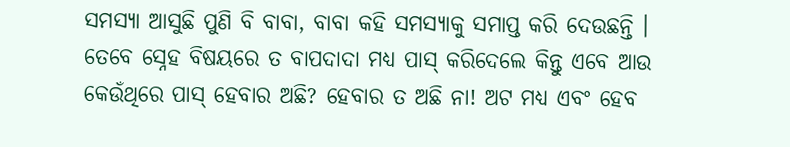ସମସ୍ୟା ଆସୁଛି ପୁଣି ବି ବାବା, ବାବା କହି ସମସ୍ୟାକୁ ସମାପ୍ତ କରି ଦେଉଛନ୍ତି । ତେବେ ସ୍ନେହ ବିଷୟରେ ତ ବାପଦାଦା ମଧ୍ୟ ପାସ୍ କରିଦେଲେ କିନ୍ତୁ ଏବେ ଆଉ କେଉଁଥିରେ ପାସ୍ ହେବାର ଅଛି? ହେବାର ତ ଅଛି ନା! ଅଟ ମଧ୍ୟ ଏବଂ ହେବ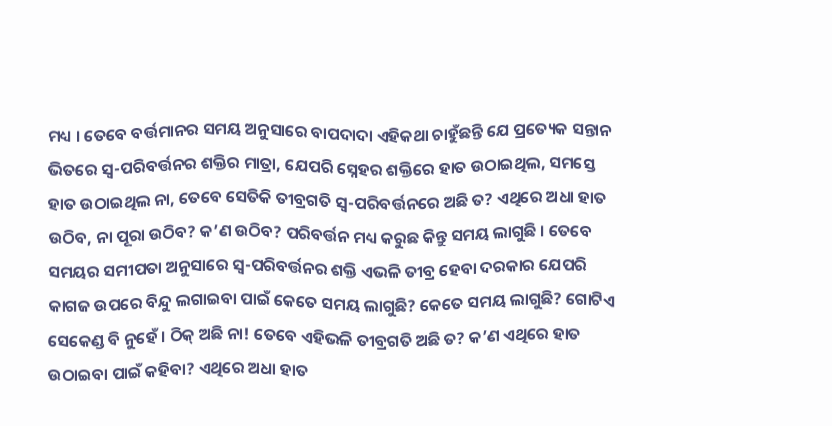ମଧ୍ୟ । ତେବେ ବର୍ତ୍ତମାନର ସମୟ ଅନୁସାରେ ବାପଦାଦା ଏହିକଥା ଚାହୁଁଛନ୍ତି ଯେ ପ୍ରତ୍ୟେକ ସନ୍ତାନ ଭିତରେ ସ୍ୱ-ପରିବର୍ତ୍ତନର ଶକ୍ତିର ମାତ୍ରା, ଯେପରି ସ୍ନେହର ଶକ୍ତିରେ ହାତ ଉଠାଇଥିଲ, ସମସ୍ତେ ହାତ ଉଠାଇଥିଲ ନା, ତେବେ ସେତିକି ତୀବ୍ରଗତି ସ୍ୱ-ପରିବର୍ତ୍ତନରେ ଅଛି ତ? ଏଥିରେ ଅଧା ହାତ ଉଠିବ, ନା ପୂରା ଉଠିବ? କ’ଣ ଉଠିବ? ପରିବର୍ତ୍ତନ ମଧ୍ୟ କରୁଛ କିନ୍ତୁ ସମୟ ଲାଗୁଛି । ତେବେ ସମୟର ସମୀପତା ଅନୁସାରେ ସ୍ୱ-ପରିବର୍ତ୍ତନର ଶକ୍ତି ଏଭଳି ତୀବ୍ର ହେବା ଦରକାର ଯେପରି କାଗଜ ଉପରେ ବିନ୍ଦୁ ଲଗାଇବା ପାଇଁ କେତେ ସମୟ ଲାଗୁଛି? କେତେ ସମୟ ଲାଗୁଛି? ଗୋଟିଏ ସେକେଣ୍ଡ ବି ନୁହେଁ । ଠିକ୍ ଅଛି ନା! ତେବେ ଏହିଭଳି ତୀବ୍ରଗତି ଅଛି ତ? କ’ଣ ଏଥିରେ ହାତ ଉଠାଇବା ପାଇଁ କହିବା? ଏଥିରେ ଅଧା ହାତ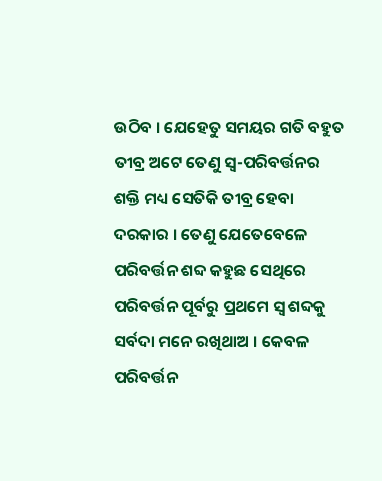ଉଠିବ । ଯେହେତୁ ସମୟର ଗତି ବହୁତ ତୀବ୍ର ଅଟେ ତେଣୁ ସ୍ୱ-ପରିବର୍ତ୍ତନର ଶକ୍ତି ମଧ୍ୟ ସେତିକି ତୀବ୍ର ହେବା ଦରକାର । ତେଣୁ ଯେତେବେଳେ ପରିବର୍ତ୍ତନ ଶବ୍ଦ କହୁଛ ସେଥିରେ ପରିବର୍ତ୍ତନ ପୂର୍ବରୁ ପ୍ରଥମେ ସ୍ୱ ଶବ୍ଦକୁ ସର୍ବଦା ମନେ ରଖିଥାଅ । କେବଳ ପରିବର୍ତ୍ତନ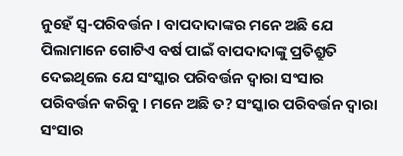ନୁହେଁ ସ୍ୱ-ପରିବର୍ତ୍ତନ । ବାପଦାଦାଙ୍କର ମନେ ଅଛି ଯେ ପିଲାମାନେ ଗୋଟିଏ ବର୍ଷ ପାଇଁ ବାପଦାଦାଙ୍କୁ ପ୍ରତିଶ୍ରୁତି ଦେଇଥିଲେ ଯେ ସଂସ୍କାର ପରିବର୍ତ୍ତନ ଦ୍ୱାରା ସଂସାର ପରିବର୍ତ୍ତନ କରିବୁ । ମନେ ଅଛି ତ? ସଂସ୍କାର ପରିବର୍ତ୍ତନ ଦ୍ୱାରା ସଂସାର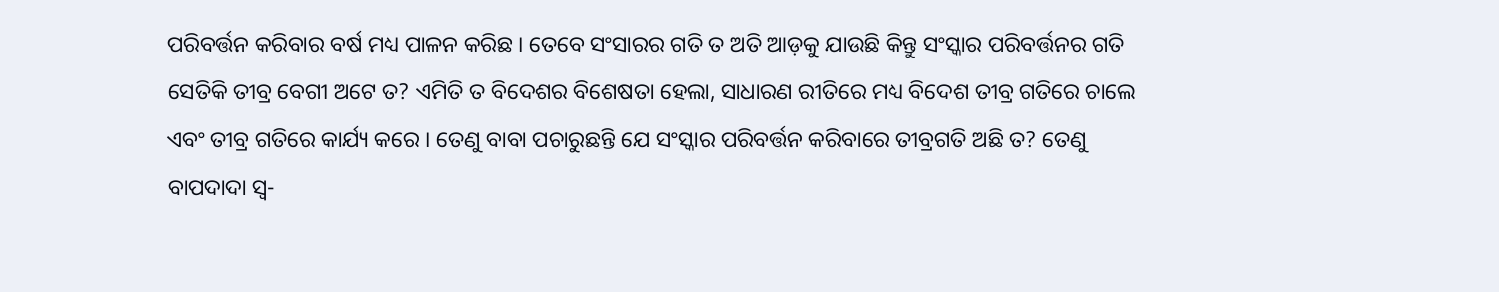ପରିବର୍ତ୍ତନ କରିବାର ବର୍ଷ ମଧ୍ୟ ପାଳନ କରିଛ । ତେବେ ସଂସାରର ଗତି ତ ଅତି ଆଡ଼କୁ ଯାଉଛି କିନ୍ତୁ ସଂସ୍କାର ପରିବର୍ତ୍ତନର ଗତି ସେତିକି ତୀବ୍ର ବେଗୀ ଅଟେ ତ? ଏମିତି ତ ବିଦେଶର ବିଶେଷତା ହେଲା, ସାଧାରଣ ରୀତିରେ ମଧ୍ୟ ବିଦେଶ ତୀବ୍ର ଗତିରେ ଚାଲେ ଏବଂ ତୀବ୍ର ଗତିରେ କାର୍ଯ୍ୟ କରେ । ତେଣୁ ବାବା ପଚାରୁଛନ୍ତି ଯେ ସଂସ୍କାର ପରିବର୍ତ୍ତନ କରିବାରେ ତୀବ୍ରଗତି ଅଛି ତ? ତେଣୁ ବାପଦାଦା ସ୍ୱ-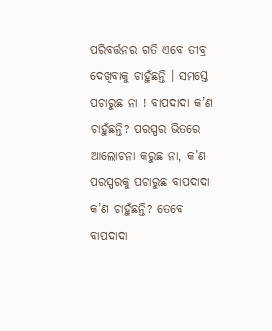ପରିବର୍ତ୍ତନର ଗତି ଏବେ ତୀବ୍ର ଦେଖିବାକୁ ଚାହୁଁଛନ୍ତି । ସମସ୍ତେ ପଚାରୁଛ ନା ! ବାପଦାଦା କ’ଣ ଚାହୁଁଛନ୍ତି? ପରସ୍ପର ଭିତରେ ଆଲୋଚନା କରୁଛ ନା, କ’ଣ ପରସ୍ପରକୁ ପଚାରୁଛ ବାପଦାଦା କ’ଣ ଚାହୁଁଛନ୍ତି? ତେବେ ବାପଦାଦା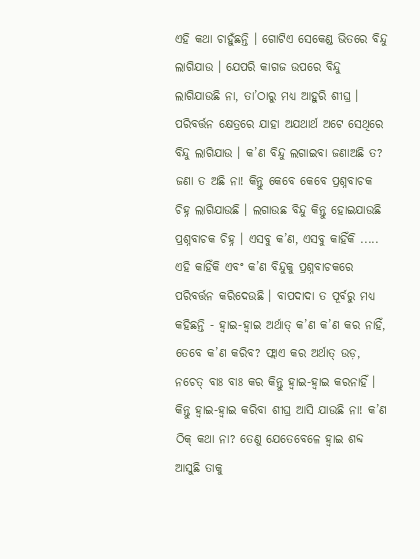ଏହି କଥା ଚାହୁଁଛନ୍ତି । ଗୋଟିଏ ସେକେଣ୍ଡ ଭିତରେ ବିନ୍ଦୁ ଲାଗିଯାଉ । ଯେପରି କାଗଜ ଉପରେ ବିନ୍ଦୁ ଲାଗିଯାଉଛି ନା, ତା’ଠାରୁ ମଧ୍ୟ ଆହୁରି ଶୀଘ୍ର । ପରିବର୍ତ୍ତନ କ୍ଷେତ୍ରରେ ଯାହା ଅଯଥାର୍ଥ ଅଟେ ସେଥିରେ ବିନ୍ଦୁ ଲାଗିଯାଉ । କ’ଣ ବିନ୍ଦୁ ଲଗାଇବା ଜଣାଅଛି ତ? ଜଣା ତ ଅଛି ନା! କିନ୍ତୁ କେବେ କେବେ ପ୍ରଶ୍ନବାଚକ ଚିହ୍ନ ଲାଗିଯାଉଛି । ଲଗାଉଛ ବିନ୍ଦୁ କିନ୍ତୁ ହୋଇଯାଉଛି ପ୍ରଶ୍ନବାଚକ ଚିହ୍ନ । ଏସବୁ କ’ଣ, ଏସବୁ କାହିଁକି ..... ଏହି କାହିଁକି ଏବଂ କ’ଣ ବିନ୍ଦୁକୁ ପ୍ରଶ୍ନବାଚକରେ ପରିବର୍ତ୍ତନ କରିଦେଉଛି । ବାପଦାଦା ତ ପୂର୍ବରୁ ମଧ୍ୟ କହିଛନ୍ତି - ହ୍ୱାଇ-ହ୍ୱାଇ ଅର୍ଥାତ୍ କ’ଣ କ’ଣ କର ନାହିଁ, ତେବେ କ’ଣ କରିବ? ଫ୍ଲାଏ କର ଅର୍ଥାତ୍ ଉଡ଼, ନଚେତ୍ ବାଃ ବାଃ କର କିନ୍ତୁ ହ୍ୱାଇ-ହ୍ୱାଇ କରନାହିଁ । କିନ୍ତୁ ହ୍ୱାଇ-ହ୍ୱାଇ କରିବା ଶୀଘ୍ର ଆସି ଯାଉଛି ନା! କ’ଣ ଠିକ୍ କଥା ନା? ତେଣୁ ଯେତେବେଳେ ହ୍ୱାଇ ଶବ୍ଦ ଆସୁଛି ତାକୁ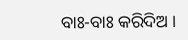ବାଃ-ବାଃ କରିଦିଅ ।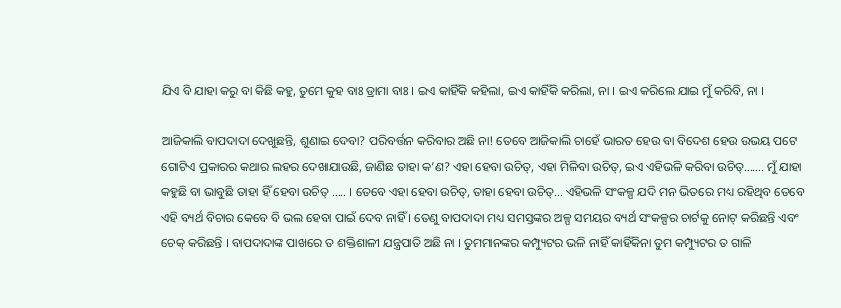ଯିଏ ବି ଯାହା କରୁ ବା କିଛି କହୁ, ତୁମେ କୁହ ବାଃ ଡ୍ରାମା ବାଃ । ଇଏ କାହିଁକି କହିଲା, ଇଏ କାହିଁକି କରିଲା, ନା । ଇଏ କରିଲେ ଯାଇ ମୁଁ କରିବି, ନା ।

ଆଜିକାଲି ବାପଦାଦା ଦେଖୁଛନ୍ତି, ଶୁଣାଇ ଦେବା? ପରିବର୍ତ୍ତନ କରିବାର ଅଛି ନା! ତେବେ ଆଜିକାଲି ଚାହେଁ ଭାରତ ହେଉ ବା ବିଦେଶ ହେଉ ଉଭୟ ପଟେ ଗୋଟିଏ ପ୍ରକାରର କଥାର ଲହର ଦେଖାଯାଉଛି, ଜାଣିଛ ତାହା କ’ଣ? ଏହା ହେବା ଉଚିତ୍‌, ଏହା ମିଳିବା ଉଚିତ୍‌, ଇଏ ଏହିଭଳି କରିବା ଉଚିତ୍‌....... ମୁଁ ଯାହା କହୁଛି ବା ଭାବୁଛି ତାହା ହିଁ ହେବା ଉଚିତ୍ ..... । ତେବେ ଏହା ହେବା ଉଚିତ୍‌, ତାହା ହେବା ଉଚିତ୍‌... ଏହିଭଳି ସଂକଳ୍ପ ଯଦି ମନ ଭିତରେ ମଧ୍ୟ ରହିଥିବ ତେବେ ଏହି ବ୍ୟର୍ଥ ବିଚାର କେବେ ବି ଭଲ ହେବା ପାଇଁ ଦେବ ନାହିଁ । ତେଣୁ ବାପଦାଦା ମଧ୍ୟ ସମସ୍ତଙ୍କର ଅଳ୍ପ ସମୟର ବ୍ୟର୍ଥ ସଂକଳ୍ପର ଚାର୍ଟକୁ ନୋଟ୍ କରିଛନ୍ତି ଏବଂ ଚେକ୍ କରିଛନ୍ତି । ବାପଦାଦାଙ୍କ ପାଖରେ ତ ଶକ୍ତିଶାଳୀ ଯନ୍ତ୍ରପାତି ଅଛି ନା । ତୁମମାନଙ୍କର କମ୍ପ୍ୟୁଟର ଭଳି ନାହିଁ କାହିଁକିନା ତୁମ କମ୍ପ୍ୟୁଟର ତ ଗାଳି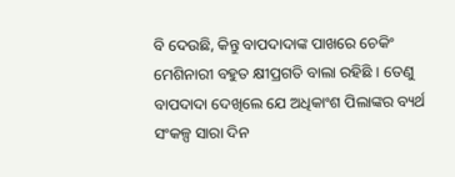ବି ଦେଉଛି, କିନ୍ତୁ ବାପଦାଦାଙ୍କ ପାଖରେ ଚେକିଂ ମେଶିନାରୀ ବହୁତ କ୍ଷୀପ୍ରଗତି ବାଲା ରହିଛି । ତେଣୁ ବାପଦାଦା ଦେଖିଲେ ଯେ ଅଧିକାଂଶ ପିଲାଙ୍କର ବ୍ୟର୍ଥ ସଂକଳ୍ପ ସାରା ଦିନ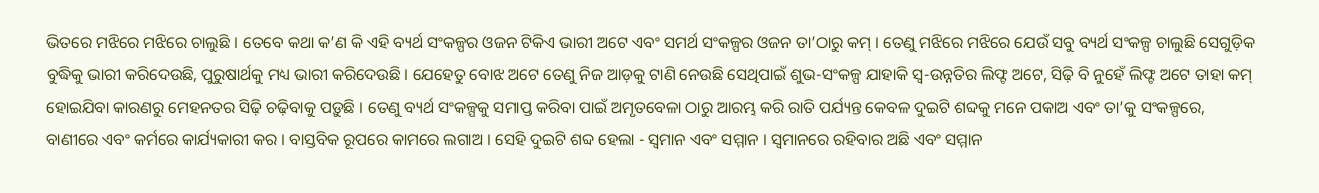ଭିତରେ ମଝିରେ ମଝିରେ ଚାଲୁଛି । ତେବେ କଥା କ’ଣ କି ଏହି ବ୍ୟର୍ଥ ସଂକଳ୍ପର ଓଜନ ଟିକିଏ ଭାରୀ ଅଟେ ଏବଂ ସମର୍ଥ ସଂକଳ୍ପର ଓଜନ ତା’ଠାରୁ କମ୍ । ତେଣୁ ମଝିରେ ମଝିରେ ଯେଉଁ ସବୁ ବ୍ୟର୍ଥ ସଂକଳ୍ପ ଚାଲୁଛି ସେଗୁଡ଼ିକ ବୁଦ୍ଧିକୁ ଭାରୀ କରିଦେଉଛି, ପୁରୁଷାର୍ଥକୁ ମଧ୍ୟ ଭାରୀ କରିଦେଉଛି । ଯେହେତୁ ବୋଝ ଅଟେ ତେଣୁ ନିଜ ଆଡ଼କୁ ଟାଣି ନେଉଛି ସେଥିପାଇଁ ଶୁଭ-ସଂକଳ୍ପ ଯାହାକି ସ୍ୱ-ଉନ୍ନତିର ଲିଫ୍ଟ ଅଟେ, ସିଢ଼ି ବି ନୁହେଁ ଲିଫ୍ଟ ଅଟେ ତାହା କମ୍ ହୋଇଯିବା କାରଣରୁ ମେହନତର ସିଢ଼ି ଚଢ଼ିବାକୁ ପଡ଼ୁଛି । ତେଣୁ ବ୍ୟର୍ଥ ସଂକଳ୍ପକୁ ସମାପ୍ତ କରିବା ପାଇଁ ଅମୃତବେଳା ଠାରୁ ଆରମ୍ଭ କରି ରାତି ପର୍ଯ୍ୟନ୍ତ କେବଳ ଦୁଇଟି ଶବ୍ଦକୁ ମନେ ପକାଅ ଏବଂ ତା’କୁ ସଂକଳ୍ପରେ, ବାଣୀରେ ଏବଂ କର୍ମରେ କାର୍ଯ୍ୟକାରୀ କର । ବାସ୍ତବିକ ରୂପରେ କାମରେ ଲଗାଅ । ସେହି ଦୁଇଟି ଶବ୍ଦ ହେଲା - ସ୍ୱମାନ ଏବଂ ସମ୍ମାନ । ସ୍ୱମାନରେ ରହିବାର ଅଛି ଏବଂ ସମ୍ମାନ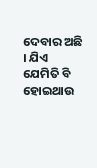ଦେବାର ଅଛି । ଯିଏ ଯେମିତି ବି ହୋଇଥାଉ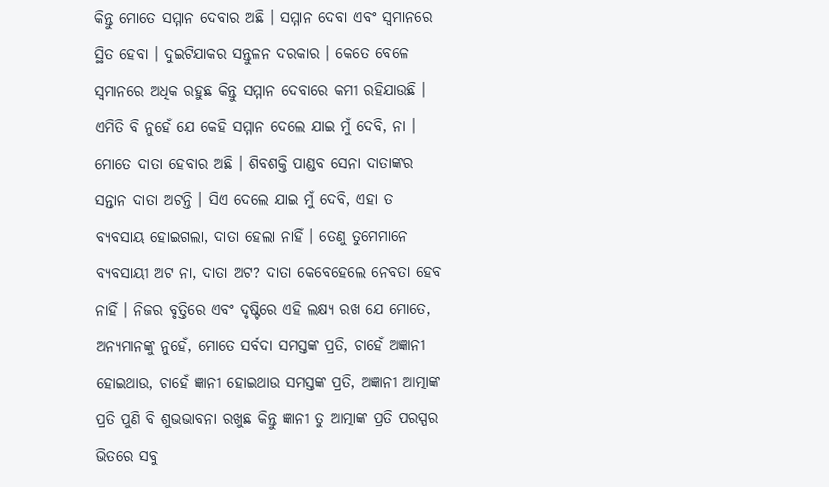କିନ୍ତୁ ମୋତେ ସମ୍ମାନ ଦେବାର ଅଛି । ସମ୍ମାନ ଦେବା ଏବଂ ସ୍ୱମାନରେ ସ୍ଥିତ ହେବା । ଦୁଇଟିଯାକର ସନ୍ତୁଳନ ଦରକାର । କେତେ ବେଳେ ସ୍ୱମାନରେ ଅଧିକ ରହୁଛ କିନ୍ତୁ ସମ୍ମାନ ଦେବାରେ କମୀ ରହିଯାଉଛି । ଏମିତି ବି ନୁହେଁ ଯେ କେହି ସମ୍ମାନ ଦେଲେ ଯାଇ ମୁଁ ଦେବି, ନା । ମୋତେ ଦାତା ହେବାର ଅଛି । ଶିବଶକ୍ତି ପାଣ୍ଡବ ସେନା ଦାତାଙ୍କର ସନ୍ତାନ ଦାତା ଅଟନ୍ତି । ସିଏ ଦେଲେ ଯାଇ ମୁଁ ଦେବି, ଏହା ତ ବ୍ୟବସାୟ ହୋଇଗଲା, ଦାତା ହେଲା ନାହିଁ । ତେଣୁ ତୁମେମାନେ ବ୍ୟବସାୟୀ ଅଟ ନା, ଦାତା ଅଟ? ଦାତା କେବେହେଲେ ନେବତା ହେବ ନାହିଁ । ନିଜର ବୃତ୍ତିରେ ଏବଂ ଦୃଷ୍ଟିରେ ଏହି ଲକ୍ଷ୍ୟ ରଖ ଯେ ମୋତେ, ଅନ୍ୟମାନଙ୍କୁ ନୁହେଁ, ମୋତେ ସର୍ବଦା ସମସ୍ତଙ୍କ ପ୍ରତି, ଚାହେଁ ଅଜ୍ଞାନୀ ହୋଇଥାଉ, ଚାହେଁ ଜ୍ଞାନୀ ହୋଇଥାଉ ସମସ୍ତଙ୍କ ପ୍ରତି, ଅଜ୍ଞାନୀ ଆତ୍ମାଙ୍କ ପ୍ରତି ପୁଣି ବି ଶୁଭଭାବନା ରଖୁଛ କିନ୍ତୁ ଜ୍ଞାନୀ ତୁ ଆତ୍ମାଙ୍କ ପ୍ରତି ପରସ୍ପର ଭିତରେ ସବୁ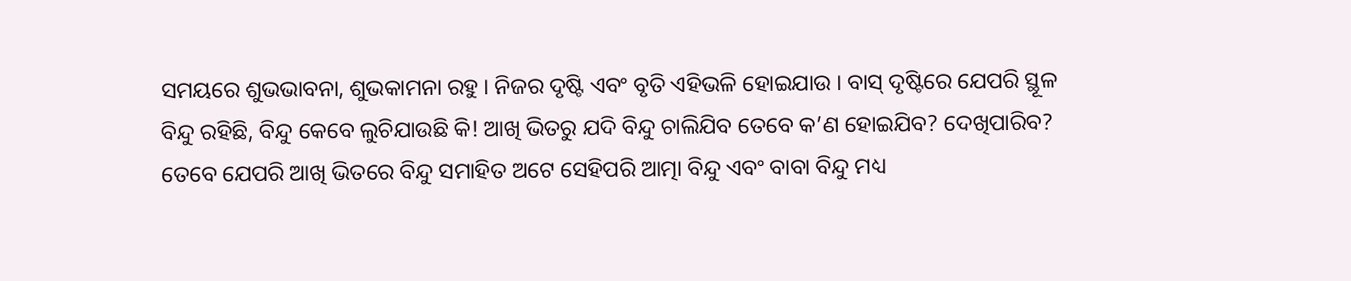ସମୟରେ ଶୁଭଭାବନା, ଶୁଭକାମନା ରହୁ । ନିଜର ଦୃଷ୍ଟି ଏବଂ ବୃତି ଏହିଭଳି ହୋଇଯାଉ । ବାସ୍ ଦୃଷ୍ଟିରେ ଯେପରି ସ୍ଥୂଳ ବିନ୍ଦୁ ରହିଛି, ବିନ୍ଦୁ କେବେ ଲୁଚିଯାଉଛି କି! ଆଖି ଭିତରୁ ଯଦି ବିନ୍ଦୁ ଚାଲିଯିବ ତେବେ କ’ଣ ହୋଇଯିବ? ଦେଖିପାରିବ? ତେବେ ଯେପରି ଆଖି ଭିତରେ ବିନ୍ଦୁ ସମାହିତ ଅଟେ ସେହିପରି ଆତ୍ମା ବିନ୍ଦୁ ଏବଂ ବାବା ବିନ୍ଦୁ ମଧ୍ୟ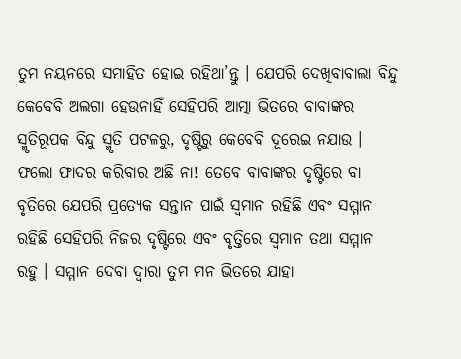ତୁମ ନୟନରେ ସମାହିତ ହୋଇ ରହିଥା’ନ୍ତୁ । ଯେପରି ଦେଖିବାବାଲା ବିନ୍ଦୁ କେବେବି ଅଲଗା ହେଉନାହିଁ ସେହିପରି ଆତ୍ମା ଭିତରେ ବାବାଙ୍କର ସ୍ମୃତିରୂପକ ବିନ୍ଦୁ ସ୍ମୃତି ପଟଳରୁ, ଦୃଷ୍ଟିରୁ କେବେବି ଦୂରେଇ ନଯାଉ । ଫଲୋ ଫାଦର କରିବାର ଅଛି ନା! ତେବେ ବାବାଙ୍କର ଦୃଷ୍ଟିରେ ବା ବୃତିରେ ଯେପରି ପ୍ରତ୍ୟେକ ସନ୍ତାନ ପାଇଁ ସ୍ୱମାନ ରହିଛି ଏବଂ ସମ୍ମାନ ରହିଛି ସେହିପରି ନିଜର ଦୃଷ୍ଟିରେ ଏବଂ ବୃତ୍ତିରେ ସ୍ୱମାନ ତଥା ସମ୍ମାନ ରହୁ । ସମ୍ମାନ ଦେବା ଦ୍ୱାରା ତୁମ ମନ ଭିତରେ ଯାହା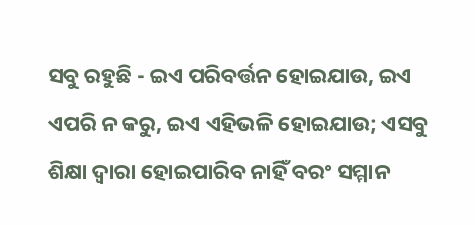ସବୁ ରହୁଛି - ଇଏ ପରିବର୍ତ୍ତନ ହୋଇଯାଉ, ଇଏ ଏପରି ନ କରୁ, ଇଏ ଏହିଭଳି ହୋଇଯାଉ; ଏସବୁ ଶିକ୍ଷା ଦ୍ୱାରା ହୋଇପାରିବ ନାହିଁ ବରଂ ସମ୍ମାନ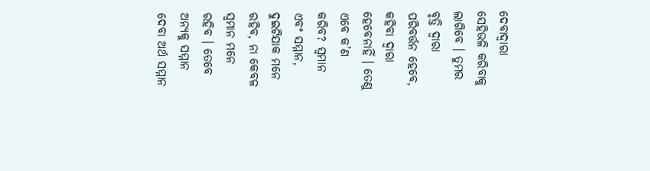ଦେବାଦ୍ୱାରା ସେହିଭଳି କରିବାକୁ ଲାଗିବେ । ତୁମର ବୃତ୍ତି ଦ୍ୱାରା ପରିବର୍ତ୍ତନ ହେବେ, କହିବା ଦ୍ୱାରା ହେବେନାହିଁ । ତେଣୁ ଏବେ କ’ଣ କରିବ? ସ୍ୱମାନ ଏବଂ ସମ୍ମାନ, ଦୁଇଟିଯାକ ମନେ ରହିବ, ନା କେବଳ ସ୍ୱମାନ ମନେ ରହିବ । ତେବେ ଅନ୍ୟକୁ ସମ୍ମାନ ଦେବା ଅର୍ଥ ସମ୍ମାନ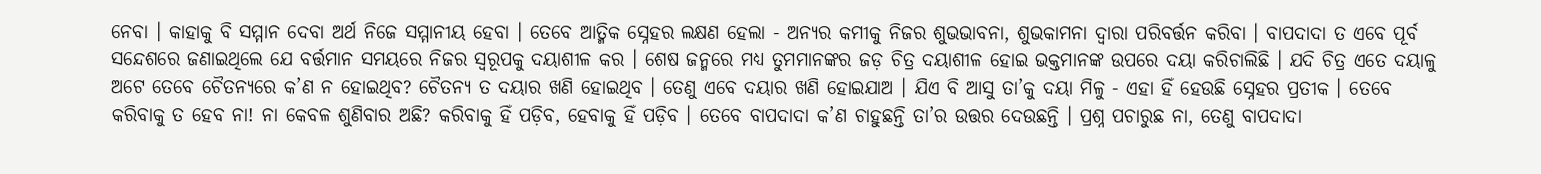ନେବା । କାହାକୁ ବି ସମ୍ମାନ ଦେବା ଅର୍ଥ ନିଜେ ସମ୍ମାନୀୟ ହେବା । ତେବେ ଆତ୍ମିକ ସ୍ନେହର ଲକ୍ଷଣ ହେଲା - ଅନ୍ୟର କମୀକୁ ନିଜର ଶୁଭଭାବନା, ଶୁଭକାମନା ଦ୍ୱାରା ପରିବର୍ତ୍ତନ କରିବା । ବାପଦାଦା ତ ଏବେ ପୂର୍ବ ସନ୍ଦେଶରେ ଜଣାଇଥିଲେ ଯେ ବର୍ତ୍ତମାନ ସମୟରେ ନିଜର ସ୍ୱରୂପକୁ ଦୟାଶୀଳ କର । ଶେଷ ଜନ୍ମରେ ମଧ୍ୟ ତୁମମାନଙ୍କର ଜଡ଼ ଚିତ୍ର ଦୟାଶୀଳ ହୋଇ ଭକ୍ତମାନଙ୍କ ଉପରେ ଦୟା କରିଚାଲିଛି । ଯଦି ଚିତ୍ର ଏତେ ଦୟାଳୁ ଅଟେ ତେବେ ଚୈତନ୍ୟରେ କ’ଣ ନ ହୋଇଥିବ? ଚୈତନ୍ୟ ତ ଦୟାର ଖଣି ହୋଇଥିବ । ତେଣୁ ଏବେ ଦୟାର ଖଣି ହୋଇଯାଅ । ଯିଏ ବି ଆସୁ ତା’କୁ ଦୟା ମିଳୁ - ଏହା ହିଁ ହେଉଛି ସ୍ନେହର ପ୍ରତୀକ । ତେବେ କରିବାକୁ ତ ହେବ ନା! ନା କେବଳ ଶୁଣିବାର ଅଛି? କରିବାକୁ ହିଁ ପଡ଼ିବ, ହେବାକୁ ହିଁ ପଡ଼ିବ । ତେବେ ବାପଦାଦା କ’ଣ ଚାହୁଛନ୍ତି ତା’ର ଉତ୍ତର ଦେଉଛନ୍ତି । ପ୍ରଶ୍ନ ପଚାରୁଛ ନା, ତେଣୁ ବାପଦାଦା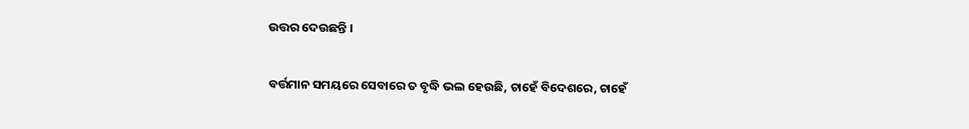ଉତ୍ତର ଦେଉଛନ୍ତି ।

ବର୍ତ୍ତମାନ ସମୟରେ ସେବାରେ ତ ବୃଦ୍ଧି ଭଲ ହେଉଛି, ଚାହେଁ ବିଦେଶରେ, ଚାହେଁ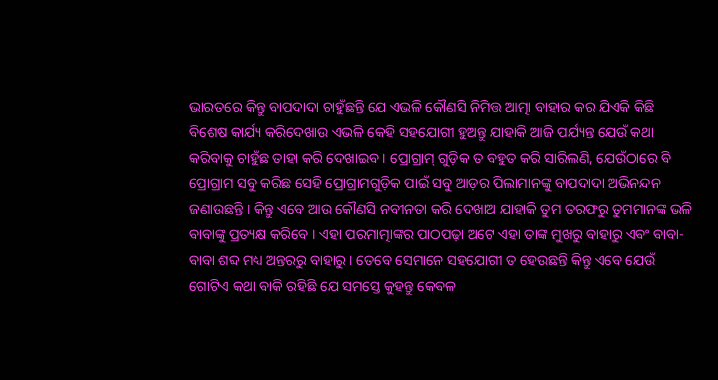ଭାରତରେ କିନ୍ତୁ ବାପଦାଦା ଚାହୁଁଛନ୍ତି ଯେ ଏଭଳି କୌଣସି ନିମିତ୍ତ ଆତ୍ମା ବାହାର କର ଯିଏକି କିଛି ବିଶେଷ କାର୍ଯ୍ୟ କରିଦେଖାଉ ଏଭଳି କେହି ସହଯୋଗୀ ହୁଅନ୍ତୁ ଯାହାକି ଆଜି ପର୍ଯ୍ୟନ୍ତ ଯେଉଁ କଥା କରିବାକୁ ଚାହୁଁଛ ତାହା କରି ଦେଖାଇବ । ପ୍ରୋଗ୍ରାମ୍ ଗୁଡ଼ିକ ତ ବହୁତ କରି ସାରିଲଣି, ଯେଉଁଠାରେ ବି ପ୍ରୋଗ୍ରାମ ସବୁ କରିଛ ସେହି ପ୍ରୋଗ୍ରାମଗୁଡ଼ିକ ପାଇଁ ସବୁ ଆଡ଼ର ପିଲାମାନଙ୍କୁ ବାପଦାଦା ଅଭିନନ୍ଦନ ଜଣାଉଛନ୍ତି । କିନ୍ତୁ ଏବେ ଆଉ କୌଣସି ନବୀନତା କରି ଦେଖାଅ ଯାହାକି ତୁମ ତରଫରୁ ତୁମମାନଙ୍କ ଭଳି ବାବାଙ୍କୁ ପ୍ରତ୍ୟକ୍ଷ କରିବେ । ଏହା ପରମାତ୍ମାଙ୍କର ପାଠପଢ଼ା ଅଟେ ଏହା ତାଙ୍କ ମୁଖରୁ ବାହାରୁ ଏବଂ ବାବା-ବାବା ଶବ୍ଦ ମଧ୍ୟ ଅନ୍ତରରୁ ବାହାରୁ । ତେବେ ସେମାନେ ସହଯୋଗୀ ତ ହେଉଛନ୍ତି କିନ୍ତୁ ଏବେ ଯେଉଁ ଗୋଟିଏ କଥା ବାକି ରହିଛି ଯେ ସମସ୍ତେ କୁହନ୍ତୁ କେବଳ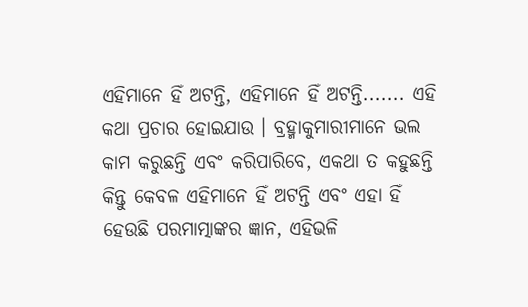ଏହିମାନେ ହିଁ ଅଟନ୍ତି, ଏହିମାନେ ହିଁ ଅଟନ୍ତି....... ଏହି କଥା ପ୍ରଚାର ହୋଇଯାଉ । ବ୍ରହ୍ମାକୁମାରୀମାନେ ଭଲ କାମ କରୁଛନ୍ତି ଏବଂ କରିପାରିବେ, ଏକଥା ତ କହୁଛନ୍ତି କିନ୍ତୁ କେବଳ ଏହିମାନେ ହିଁ ଅଟନ୍ତି ଏବଂ ଏହା ହିଁ ହେଉଛି ପରମାତ୍ମାଙ୍କର ଜ୍ଞାନ, ଏହିଭଳି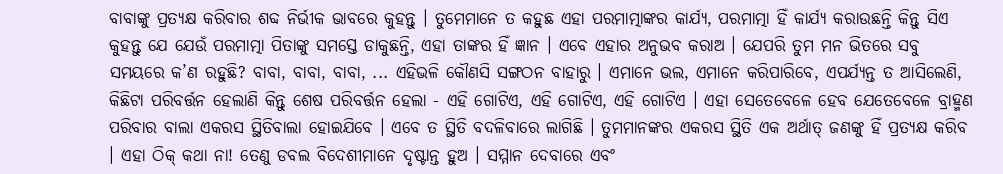ବାବାଙ୍କୁ ପ୍ରତ୍ୟକ୍ଷ କରିବାର ଶବ୍ଦ ନିର୍ଭୀକ ଭାବରେ କୁହନ୍ତୁ । ତୁମେମାନେ ତ କହୁଛ ଏହା ପରମାତ୍ମାଙ୍କର କାର୍ଯ୍ୟ, ପରମାତ୍ମା ହିଁ କାର୍ଯ୍ୟ କରାଉଛନ୍ତି କିନ୍ତୁ ସିଏ କୁହନ୍ତୁ ଯେ ଯେଉଁ ପରମାତ୍ମା ପିତାଙ୍କୁ ସମସ୍ତେ ଡାକୁଛନ୍ତି, ଏହା ତାଙ୍କର ହିଁ ଜ୍ଞାନ । ଏବେ ଏହାର ଅନୁଭବ କରାଅ । ଯେପରି ତୁମ ମନ ଭିତରେ ସବୁ ସମୟରେ କ’ଣ ରହୁଛି? ବାବା, ବାବା, ବାବା, ... ଏହିଭଳି କୌଣସି ସଙ୍ଗଠନ ବାହାରୁ । ଏମାନେ ଭଲ, ଏମାନେ କରିପାରିବେ, ଏପର୍ଯ୍ୟନ୍ତ ତ ଆସିଲେଣି, କିଛିଟା ପରିବର୍ତ୍ତନ ହେଲାଣି କିନ୍ତୁ ଶେଷ ପରିବର୍ତ୍ତନ ହେଲା - ଏହି ଗୋଟିଏ, ଏହି ଗୋଟିଏ, ଏହି ଗୋଟିଏ । ଏହା ସେତେବେଳେ ହେବ ଯେତେବେଳେ ବ୍ରାହ୍ମଣ ପରିବାର ବାଲା ଏକରସ ସ୍ଥିତିବାଲା ହୋଇଯିବେ । ଏବେ ତ ସ୍ଥିତି ବଦଳିବାରେ ଲାଗିଛି । ତୁମମାନଙ୍କର ଏକରସ ସ୍ଥିତି ଏକ ଅର୍ଥାତ୍ ଜଣଙ୍କୁ ହିଁ ପ୍ରତ୍ୟକ୍ଷ କରିବ । ଏହା ଠିକ୍ କଥା ନା! ତେଣୁ ଡବଲ ବିଦେଶୀମାନେ ଦୃଷ୍ଟାନ୍ତ ହୁଅ । ସମ୍ମାନ ଦେବାରେ ଏବଂ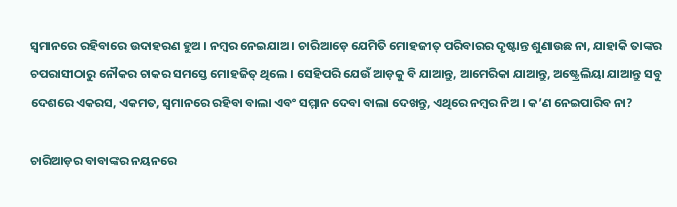ସ୍ୱମାନରେ ରହିବାରେ ଉଦାହରଣ ହୁଅ । ନମ୍ବର ନେଇଯାଅ । ଚାରିଆଡ଼େ ଯେମିତି ମୋହଜୀତ୍ ପରିବାରର ଦୃଷ୍ଟାନ୍ତ ଶୁଣାଉଛ ନା, ଯାହାକି ତାଙ୍କର ଚପରାସୀଠାରୁ ନୌକର ଚାକର ସମସ୍ତେ ମୋହଜିତ୍ ଥିଲେ । ସେହିପରି ଯେଉଁ ଆଡ଼କୁ ବି ଯାଆନ୍ତୁ, ଆମେରିକା ଯାଆନ୍ତୁ, ଅଷ୍ଟ୍ରେଲିୟା ଯାଆନ୍ତୁ ସବୁ ଦେଶରେ ଏକରସ, ଏକମତ, ସ୍ୱମାନରେ ରହିବା ବାଲା ଏବଂ ସମ୍ମାନ ଦେବା ବାଲା ଦେଖନ୍ତୁ, ଏଥିରେ ନମ୍ବର ନିଅ । କ’ଣ ନେଇପାରିବ ନା?

ଚାରିଆଡ଼ର ବାବାଙ୍କର ନୟନରେ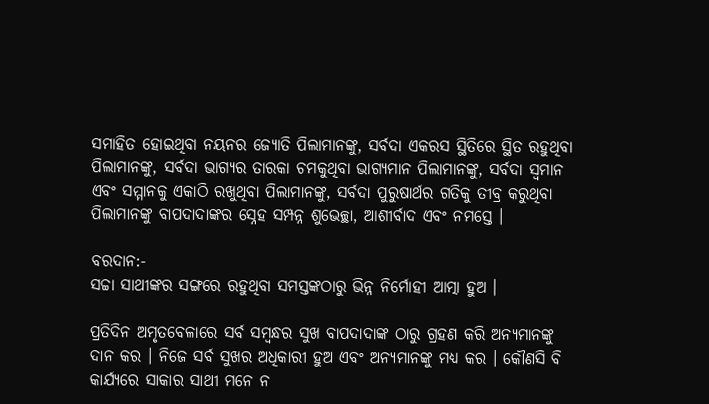ସମାହିତ ହୋଇଥିବା ନୟନର ଜ୍ୟୋତି ପିଲାମାନଙ୍କୁ, ସର୍ବଦା ଏକରସ ସ୍ଥିତିରେ ସ୍ଥିତ ରହୁଥିବା ପିଲାମାନଙ୍କୁ, ସର୍ବଦା ଭାଗ୍ୟର ତାରକା ଚମକୁଥିବା ଭାଗ୍ୟମାନ ପିଲାମାନଙ୍କୁ, ସର୍ବଦା ସ୍ୱମାନ ଏବଂ ସମ୍ମାନକୁ ଏକାଠି ରଖୁଥିବା ପିଲାମାନଙ୍କୁ, ସର୍ବଦା ପୁରୁଷାର୍ଥର ଗତିକୁ ତୀବ୍ର କରୁଥିବା ପିଲାମାନଙ୍କୁ ବାପଦାଦାଙ୍କର ସ୍ନେହ ସମ୍ପନ୍ନ ଶୁଭେଚ୍ଛା, ଆଶୀର୍ବାଦ ଏବଂ ନମସ୍ତେ ।

ବରଦାନ:-
ସଚ୍ଚା ସାଥୀଙ୍କର ସଙ୍ଗରେ ରହୁଥିବା ସମସ୍ତଙ୍କଠାରୁ ଭିନ୍ନ ନିର୍ମୋହୀ ଆତ୍ମା ହୁଅ ।

ପ୍ରତିଦିନ ଅମୃତବେଳାରେ ସର୍ବ ସମ୍ବନ୍ଧର ସୁଖ ବାପଦାଦାଙ୍କ ଠାରୁ ଗ୍ରହଣ କରି ଅନ୍ୟମାନଙ୍କୁ ଦାନ କର । ନିଜେ ସର୍ବ ସୁଖର ଅଧିକାରୀ ହୁଅ ଏବଂ ଅନ୍ୟମାନଙ୍କୁ ମଧ୍ୟ କର । କୌଣସି ବି କାର୍ଯ୍ୟରେ ସାକାର ସାଥୀ ମନେ ନ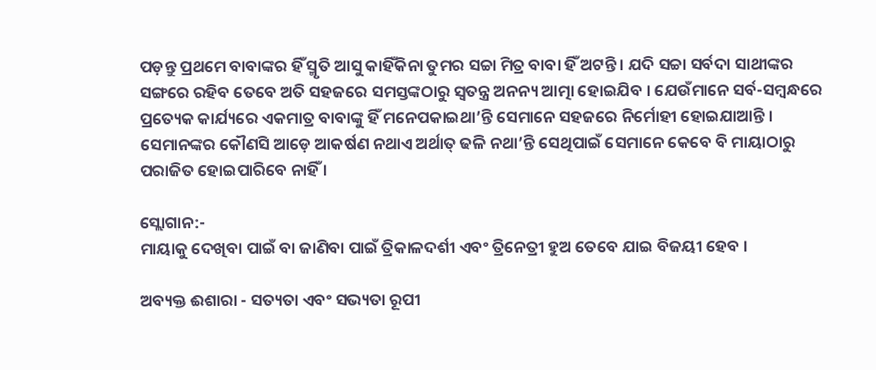ପଡ଼ନ୍ତୁ ପ୍ରଥମେ ବାବାଙ୍କର ହିଁ ସ୍ମୃତି ଆସୁ କାହିଁକିନା ତୁମର ସଚ୍ଚା ମିତ୍ର ବାବା ହିଁ ଅଟନ୍ତି । ଯଦି ସଚ୍ଚା ସର୍ବଦା ସାଥୀଙ୍କର ସଙ୍ଗରେ ରହିବ ତେବେ ଅତି ସହଜରେ ସମସ୍ତଙ୍କଠାରୁ ସ୍ୱତନ୍ତ୍ର ଅନନ୍ୟ ଆତ୍ମା ହୋଇଯିବ । ଯେଉଁମାନେ ସର୍ବ-ସମ୍ବନ୍ଧରେ ପ୍ରତ୍ୟେକ କାର୍ଯ୍ୟରେ ଏକମାତ୍ର ବାବାଙ୍କୁ ହିଁ ମନେପକାଇଥା’ନ୍ତି ସେମାନେ ସହଜରେ ନିର୍ମୋହୀ ହୋଇଯାଆନ୍ତି । ସେମାନଙ୍କର କୌଣସି ଆଡ଼େ ଆକର୍ଷଣ ନଥାଏ ଅର୍ଥାତ୍ ଢଳି ନଥା’ନ୍ତି ସେଥିପାଇଁ ସେମାନେ କେବେ ବି ମାୟାଠାରୁ ପରାଜିତ ହୋଇପାରିବେ ନାହିଁ ।

ସ୍ଲୋଗାନ:-
ମାୟାକୁ ଦେଖିବା ପାଇଁ ବା ଜାଣିବା ପାଇଁ ତ୍ରିକାଳଦର୍ଶୀ ଏବଂ ତ୍ରିନେତ୍ରୀ ହୁଅ ତେବେ ଯାଇ ବିଜୟୀ ହେବ ।

ଅବ୍ୟକ୍ତ ଈଶାରା - ସତ୍ୟତା ଏବଂ ସଭ୍ୟତା ରୂପୀ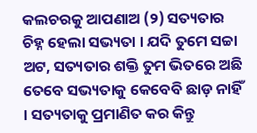କଲଚରକୁ ଆପଣାଅ (୨) ସତ୍ୟତାର ଚିହ୍ନ ହେଲା ସଭ୍ୟତା । ଯଦି ତୁମେ ସଚ୍ଚା ଅଟ, ସତ୍ୟତାର ଶକ୍ତି ତୁମ ଭିତରେ ଅଛି ତେବେ ସଭ୍ୟତାକୁ କେବେବି ଛାଡ଼ ନାହିଁ । ସତ୍ୟତାକୁ ପ୍ରମାଣିତ କର କିନ୍ତୁ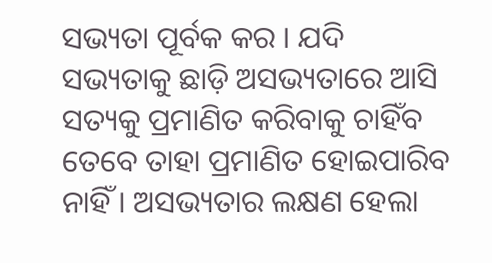ସଭ୍ୟତା ପୂର୍ବକ କର । ଯଦି ସଭ୍ୟତାକୁ ଛାଡ଼ି ଅସଭ୍ୟତାରେ ଆସି ସତ୍ୟକୁ ପ୍ରମାଣିତ କରିବାକୁ ଚାହିଁବ ତେବେ ତାହା ପ୍ରମାଣିତ ହୋଇପାରିବ ନାହିଁ । ଅସଭ୍ୟତାର ଲକ୍ଷଣ ହେଲା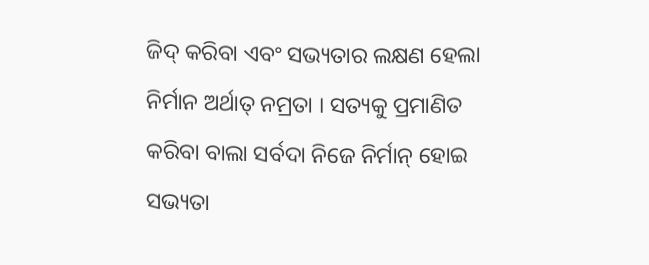ଜିଦ୍ କରିବା ଏବଂ ସଭ୍ୟତାର ଲକ୍ଷଣ ହେଲା ନିର୍ମାନ ଅର୍ଥାତ୍ ନମ୍ରତା । ସତ୍ୟକୁ ପ୍ରମାଣିତ କରିବା ବାଲା ସର୍ବଦା ନିଜେ ନିର୍ମାନ୍ ହୋଇ ସଭ୍ୟତା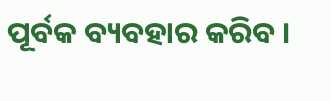ପୂର୍ବକ ବ୍ୟବହାର କରିବ ।